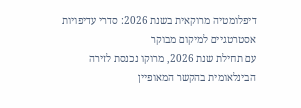דיפלומטיה מרוקאית בשנת 2026: סדרי עדיפויות אסטרטגיים למיקום מבוקר
עם תחילת שנת 2026, מרוקו נכנסת לזירה הבינלאומית בהקשר המאופיין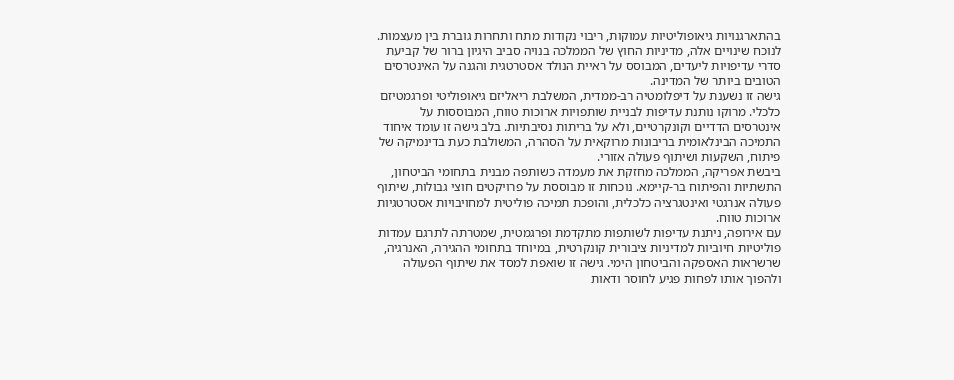בהתארגנויות גיאופוליטיות עמוקות, ריבוי נקודות מתח ותחרות גוברת בין מעצמות. לנוכח שינויים אלה, מדיניות החוץ של הממלכה בנויה סביב היגיון ברור של קביעת סדרי עדיפויות ליעדים, המבוסס על ראיית הנולד אסטרטגית והגנה על האינטרסים הטובים ביותר של המדינה.
גישה זו נשענת על דיפלומטיה רב-ממדית, המשלבת ריאליזם גיאופוליטי ופרגמטיזם כלכלי. מרוקו נותנת עדיפות לבניית שותפויות ארוכות טווח, המבוססות על אינטרסים הדדיים וקונקרטיים, ולא על בריתות נסיבתיות. בלב גישה זו עומד איחוד התמיכה הבינלאומית בריבונות מרוקאית על הסהרה, המשולבת כעת בדינמיקה של פיתוח, השקעות ושיתוף פעולה אזורי.
ביבשת אפריקה, הממלכה מחזקת את מעמדה כשותפה מבנית בתחומי הביטחון, התשתיות והפיתוח בר-קיימא. נוכחות זו מבוססת על פרויקטים חוצי גבולות, שיתוף פעולה אנרגטי ואינטגרציה כלכלית, והופכת תמיכה פוליטית למחויבויות אסטרטגיות ארוכות טווח.
עם אירופה, ניתנת עדיפות לשותפות מתקדמת ופרגמטית, שמטרתה לתרגם עמדות פוליטיות חיוביות למדיניות ציבורית קונקרטית, במיוחד בתחומי ההגירה, האנרגיה, שרשראות האספקה והביטחון הימי. גישה זו שואפת למסד את שיתוף הפעולה ולהפוך אותו לפחות פגיע לחוסר ודאות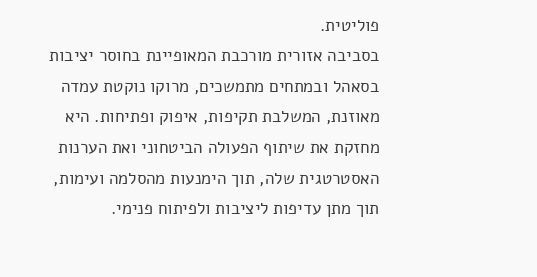פוליטית.
בסביבה אזורית מורכבת המאופיינת בחוסר יציבות בסאהל ובמתחים מתמשכים, מרוקו נוקטת עמדה מאוזנת, המשלבת תקיפות, איפוק ופתיחות. היא מחזקת את שיתוף הפעולה הביטחוני ואת הערנות האסטרטגית שלה, תוך הימנעות מהסלמה ועימות, תוך מתן עדיפות ליציבות ולפיתוח פנימי.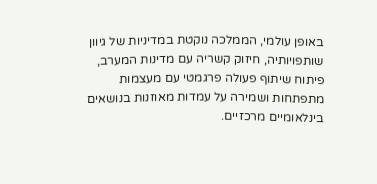באופן עולמי, הממלכה נוקטת במדיניות של גיוון שותפויותיה, חיזוק קשריה עם מדינות המערב, פיתוח שיתוף פעולה פרגמטי עם מעצמות מתפתחות ושמירה על עמדות מאוזנות בנושאים בינלאומיים מרכזיים.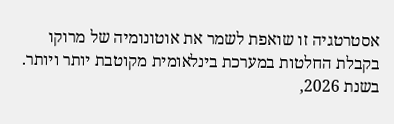אסטרטגיה זו שואפת לשמר את אוטונומיה של מרוקו בקבלת החלטות במערכת בינלאומית מקוטבת יותר ויותר.
בשנת 2026,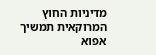מדיניות החוץ המרוקאית תמשיך אפוא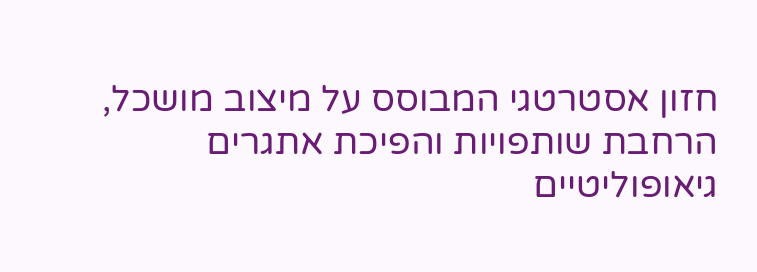חזון אסטרטגי המבוסס על מיצוב מושכל, הרחבת שותפויות והפיכת אתגרים גיאופוליטיים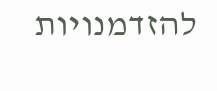להזדמנויות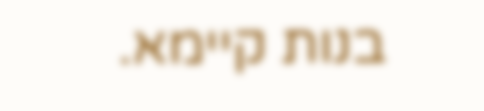בנות קיימא.